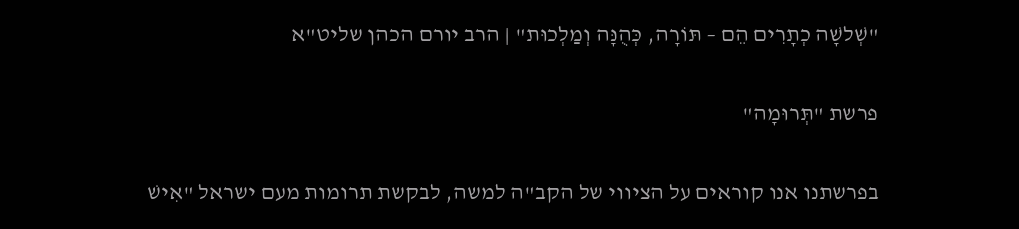"שְׁלשָׁה כְתָרִים הֵם – תּוֹרָה, כְּהֻנָּה וְמַלְכוּת" | הרב יורם הכהן שליט"א

פרשת "תְּרוּמָה"

בפרשתנו אנו קוראים על הציווי של הקב"ה למשה, לבקשת תרומות מעם ישראל "אִישׁ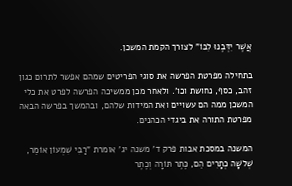אֲשֶׁר יִדְּבֶנּוּ לִבּוֹ" לצורך הקמת המשכן.

בתחילה מפרטת הפרשה את סוגי הפריטים שמהם אפשר לתרום כגון זהב, כסף, נחושת וכו'. ולאחר מכן ממשיכה הפרשה לפרט את כלי המשכן ממה הם עשויים ואת המידות שלהם, ובהמשך בפרשה הבאה מפרטת התורה את ביגדי הכהנים.

המשנה במסכת אבות פרק ד' משנה יג' אומרת "רַבִּי שִׁמְעוֹן אוֹמֵר, שְׁלשָׁה כְתָרִים הֵם, כֶּתֶר תּוֹרָה וְכֶתֶר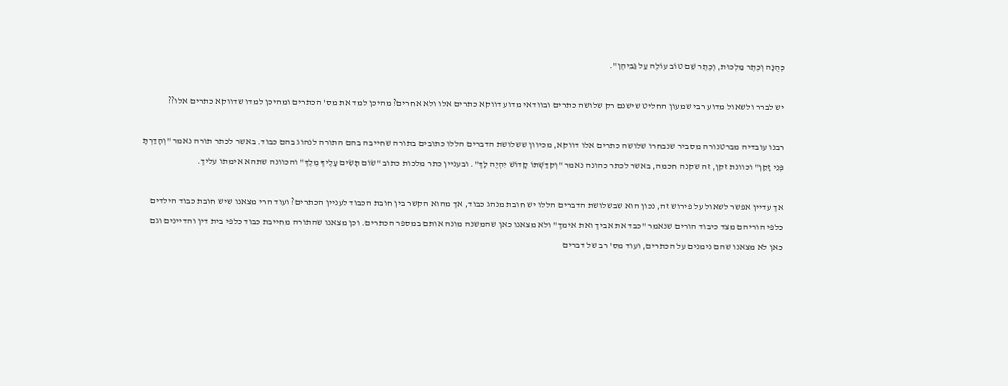כְּהֻנָּה וְכֶתֶר מַלְכוּת, וְכֶתֶר שֵׁם טוֹב עוֹלֶה עַל גַּבֵּיהֶן".

יש לברר ולשאול מדוע רבי שמעון החליט שישנם רק שלושה כתרים ובוודאי מדוע דווקא כתרים אלו ולא אחרים? מהיכן למד את מס' הכתרים ומהיכן למדו שדווקא כתרים אלו??

רבנו עובדיה מברטנורה מסביר שנבחרו שלושה כתרים אלו דווקא, מכיוון ששלושת הדברים הללו כתובים בתורה שחייבה בהם התורה לנהוג בהם כבוד. באשר לכתר תורה נאמר "וְהָדַרְתָּ פְּנֵי זָקֵן" וכוונת זקן, זה שקנה חכמה, באשר לכתר כהונה נאמר "וְקִדַּשְׁתּוֹ קָדוֹשׁ יִהְיֶה לָּךְ". ובעניין כתר מלכות כתוב "שׂוֹם תָּשִׂים עָלֶיךָ מֶלֶךְ" והכוונה שתהא אימתו עליך.

אך עדיין אפשר לשאול על פירוש זה, נכון הוא שבשלושת הדברים הללו יש חובת מנהג כבוד, אך מהוא הקשר בין חובת הכבוד לעניין הכתרים? ועוד הרי מצאנו שיש חובת כבוד הילדים כלפי הוריהם מצד כיבוד הורים שנאמר "כבד את אביך ואת אימך" ולא מצאנו כאן שהמשנה מונה אותם במספר הכתרים. וכן מצאנו שהתורה מחייבת כבוד כלפי בית דין והדיינים וגם כאן לא מצאנו שהם נימנים על הכתרים, ועוד מס' רב של דברים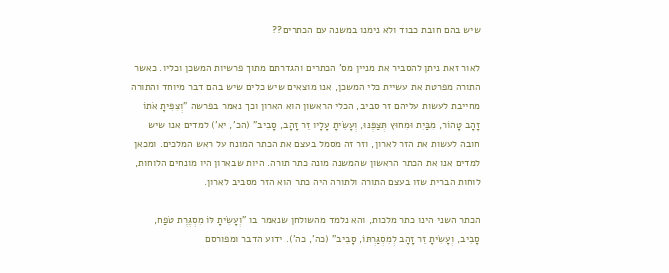שיש בהם חובת כבוד ולא נימנו במשנה עם הכתרים??

לאור זאת ניתן להסביר את מניין מס' הכתרים והגדרתם מתוך פרשיות המשכן וכליו. כאשר התורה מפרטת את עשיית כלי המשכן, אנו מוצאים שיש כלים שיש בהם דבר מיוחד והתורה מחייבת לעשות עליהם זר סביב, הכלי הראשון הוא הארון וכך נאמר בפרשה "וְצִפִּיתָ אֹתוֹ זָהָב טָהוֹר, מִבַּיִת וּמִחוּץ תְּצַפֶּנּוּ, וְעָשִׂיתָ עָלָיו זֵר זָהָב, סָבִיב" (הכ', יא') למדים אנו שיש חובה לעשות את הזר לארון, וזר זה מסמל בעצם את הכתר המונח על ראש המלכים. ומכאן למדים אנו את הכתר הראשון שהמשנה מונה כתר תורה. היות שבארון היו מונחים הלוחות, לוחות הברית שזו בעצם התורה ולתורה היה כתר הוא הזר מסביב לארון.

הכתר השני הינו כתר מלכות, והא נלמד מהשולחן שנאמר בו "וְעָשִׂיתָ לּוֹ מִסְגֶּרֶת טֹפַח, סָבִיב, וְעָשִׂיתָ זֵר זָהָב לְמִסְגַּרְתּוֹ, סָבִיב" (כה', כה'). ידוע הדבר ומפורסם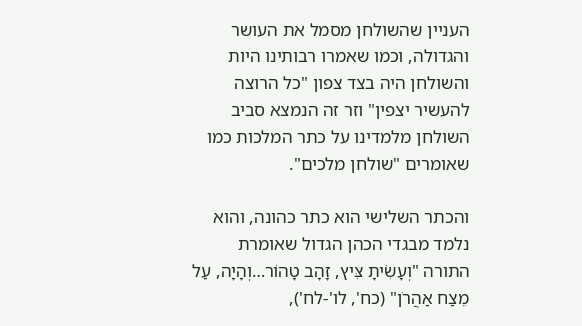העניין שהשולחן מסמל את העושר והגדולה, וכמו שאמרו רבותינו היות והשולחן היה בצד צפון "כל הרוצה להעשיר יצפין" וזר זה הנמצא סביב השולחן מלמדינו על כתר המלכות כמו שאומרים "שולחן מלכים".

והכתר השלישי הוא כתר כהונה, והוא נלמד מבגדי הכהן הגדול שאומרת התורה "וְעָשִׂיתָ צִּיץ, זָהָב טָהוֹר…וְהָיָה, עַל מֵצַח אַהֲרֹן" (כח', לו'-לח'),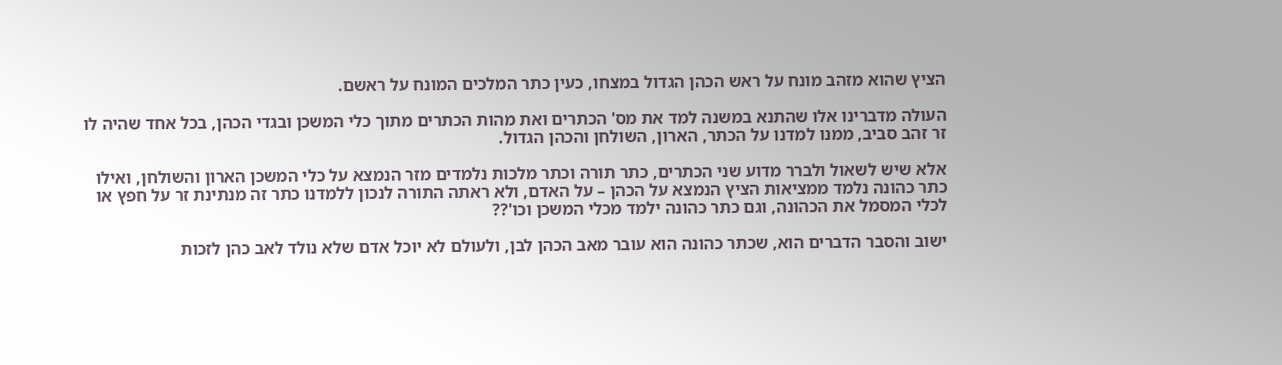הציץ שהוא מזהב מונח על ראש הכהן הגדול במצחו, כעין כתר המלכים המונח על ראשם.

העולה מדברינו אלו שהתנא במשנה למד את מס' הכתרים ואת מהות הכתרים מתוך כלי המשכן ובגדי הכהן, בכל אחד שהיה לו זר זהב סביב, ממנו למדנו על הכתר, הארון, השולחן והכהן הגדול.

אלא שיש לשאול ולברר מדוע שני הכתרים, כתר תורה וכתר מלכות נלמדים מזר הנמצא על כלי המשכן הארון והשולחן, ואילו כתר כהונה נלמד ממציאות הציץ הנמצא על הכהן – על האדם, ולא ראתה התורה לנכון ללמדנו כתר זה מנתינת זר על חפץ או לכלי המסמל את הכהונה, וגם כתר כהונה ילמד מכלי המשכן וכו'??

ישוב והסבר הדברים הוא, שכתר כהונה הוא עובר מאב הכהן לבן, ולעולם לא יוכל אדם שלא נולד לאב כהן לזכות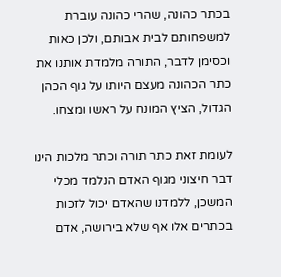בכתר כהונה, שהרי כהונה עוברת למשפחותם לבית אבותם, ולכן כאות וכסימן לדבר, התורה מלמדת אותנו את כתר הכהונה מעצם היותו על גוף הכהן הגדול, הציץ המונח על ראשו ומצחו.

לעומת זאת כתר תורה וכתר מלכות הינו דבר חיצוני מגוף האדם הנלמד מכלי המשכן, ללמדנו שהאדם יכול לזכות בכתרים אלו אף שלא בירושה, אדם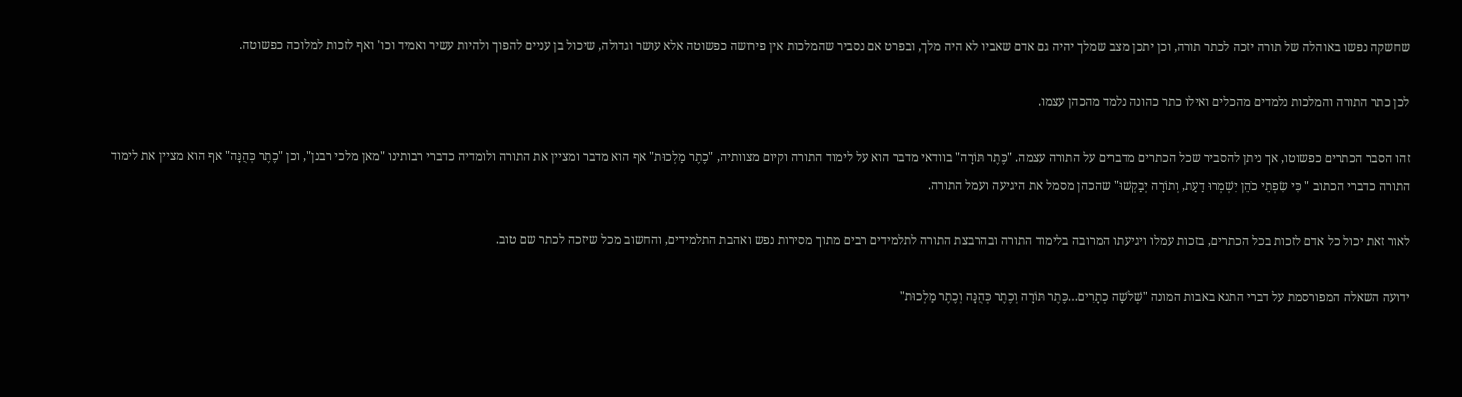שחשקה נפשו באוהלה של תורה יזכה לכתר תורה, וכן יתכן מצב שמלך יהיה גם אדם שאביו לא היה מלך, ובפרט אם נסביר שהמלכות אין פירושה כפשוטה אלא עושר וגדולה, שיכול בן עניים להפוך ולהיות עשיר ואמיד וכו' ואף לזכות למלוכה כפשוטה.

לכן כתר התורה והמלכות נלמדים מהכלים ואילו כתר כהונה נלמד מהכהן עצמו.

זהו הסבר הכתרים כפשוטו, אך ניתן להסביר שכל הכתרים מדברים על התורה עצמה. "כֶּתֶר תּוֹרָה" בוודאי מדבר הוא על לימוד התורה וקיום מצוותיה, "כֶתֶר מַלְכוּת" אף הוא מדבר ומציין את התורה ולומדיה כדברי רבותינו "מאן מלכי רבנן", וכן "כֶתֶר כְּהֻנָּה" אף הוא מציין את לימוד התורה כדברי הכתוב " כִּי שִׂפְתֵי כֹהֵן יִשְׁמְרוּ דַעַת, וְתוֹרָה יְבַקְשׁוּ" שהכהן מסמל את היגיעה ועמל התורה.

לאור זאת יכול כל אדם לזכות בכל הכתרים, בזכות עמלו ויגיעתו המרובה בלימוד התורה ובהרבצת התורה לתלמידים רבים מתוך מסירות נפש ואהבת התלמידים, והחשוב מכל שיזכה לכתר שם טוב.

ידועה השאלה המפורסמת על דברי התנא באבות המונה "שְׁלשָׁה כְתָרִים…כֶּתֶר תּוֹרָה וְכֶתֶר כְּהֻנָּה וְכֶתֶר מַלְכוּת"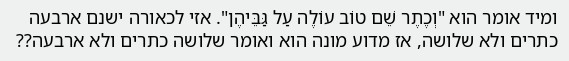ומיד אומר הוא "וְכֶתֶר שֵׁם טוֹב עוֹלֶה עַל גַּבֵּיהֶן". אזי לכאורה ישנם ארבעה כתרים ולא שלושה, אז מדוע מונה הוא ואומר שלושה כתרים ולא ארבעה??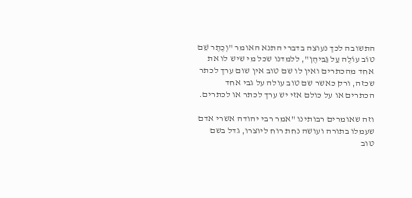התשובה לכך נעוצה בדברי התנא האומר "וְכֶתֶר שֵׁם טוֹב עוֹלֶה עַל גַּבֵּיהֶן", ללמדנו שכל מי שיש לו את אחד מהכתרים ואין לו שם טוב אין שום ערך לכתר שכזה, ורק כאשר שם טוב עולה על גבי אחד הכתרים או על כולם אזי יש ערך לכתר או לכתרים.

וזה שאומרים רבותינו "אמר רבי יהודה אשרי אדם שעמלו בתורה ועושה נחת רוח ליוצרו, גדל בשם טוב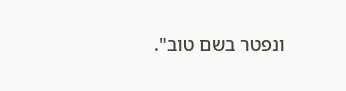ונפטר בשם טוב".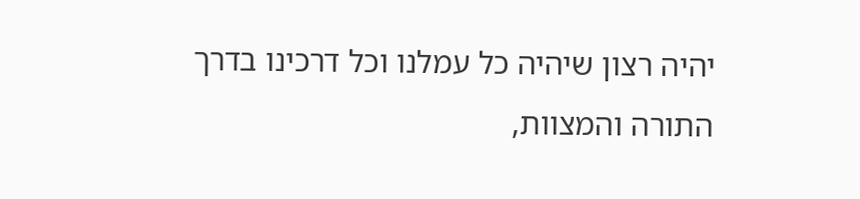יהיה רצון שיהיה כל עמלנו וכל דרכינו בדרך התורה והמצוות,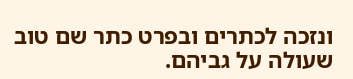ונזכה לכתרים ובפרט כתר שם טוב שעולה על גביהם.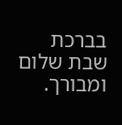בברכת שבת שלום ומבורך.